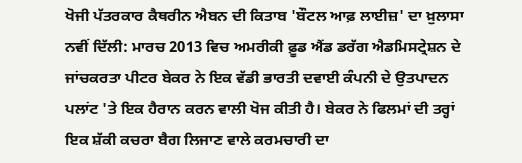ਖੋਜੀ ਪੱਤਰਕਾਰ ਕੈਥਰੀਨ ਐਬਨ ਦੀ ਕਿਤਾਬ 'ਬੌਟਲ ਆਫ਼ ਲਾਈਜ਼' ਦਾ ਖ਼ੁਲਾਸਾ
ਨਵੀਂ ਦਿੱਲੀ: ਮਾਰਚ 2013 ਵਿਚ ਅਮਰੀਕੀ ਫ਼ੂਡ ਐਂਡ ਡਰੱਗ ਐਡਮਿਸਟ੍ਰੇਸ਼ਨ ਦੇ ਜਾਂਚਕਰਤਾ ਪੀਟਰ ਬੇਕਰ ਨੇ ਇਕ ਵੱਡੀ ਭਾਰਤੀ ਦਵਾਈ ਕੰਪਨੀ ਦੇ ਉਤਪਾਦਨ ਪਲਾਂਟ 'ਤੇ ਇਕ ਹੈਰਾਨ ਕਰਨ ਵਾਲੀ ਖੋਜ ਕੀਤੀ ਹੈ। ਬੇਕਰ ਨੇ ਫਿਲਮਾਂ ਦੀ ਤਰ੍ਹਾਂ ਇਕ ਸ਼ੱਕੀ ਕਚਰਾ ਬੈਗ ਲਿਜਾਣ ਵਾਲੇ ਕਰਮਚਾਰੀ ਦਾ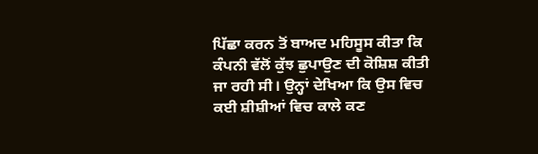ਪਿੱਛਾ ਕਰਨ ਤੋਂ ਬਾਅਦ ਮਹਿਸੂਸ ਕੀਤਾ ਕਿ ਕੰਪਨੀ ਵੱਲੋਂ ਕੁੱਝ ਛੁਪਾਉਣ ਦੀ ਕੋਸ਼ਿਸ਼ ਕੀਤੀ ਜਾ ਰਹੀ ਸੀ। ਉਨ੍ਹਾਂ ਦੇਖਿਆ ਕਿ ਉਸ ਵਿਚ ਕਈ ਸ਼ੀਸ਼ੀਆਂ ਵਿਚ ਕਾਲੇ ਕਣ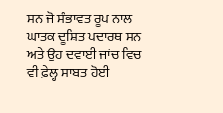ਸਨ ਜੋ ਸੰਭਾਵਤ ਰੂਪ ਨਾਲ ਘਾਤਕ ਦੂਸ਼ਿਤ ਪਦਾਰਥ ਸਨ ਅਤੇ ਉਹ ਦਵਾਈ ਜਾਂਚ ਵਿਚ ਵੀ ਫ਼ੇਲ੍ਹ ਸਾਬਤ ਹੋਈ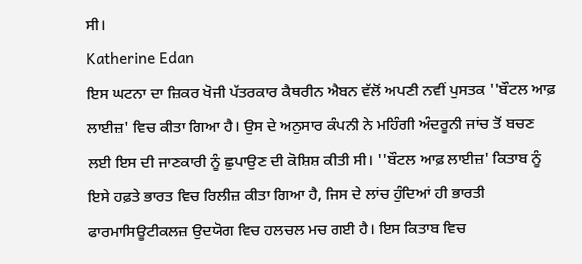ਸੀ।
Katherine Edan
ਇਸ ਘਟਨਾ ਦਾ ਜ਼ਿਕਰ ਖੋਜੀ ਪੱਤਰਕਾਰ ਕੈਥਰੀਨ ਐਬਨ ਵੱਲੋਂ ਅਪਣੀ ਨਵੀਂ ਪੁਸਤਕ ''ਬੌਟਲ ਆਫ਼ ਲਾਈਜ਼' ਵਿਚ ਕੀਤਾ ਗਿਆ ਹੈ। ਉਸ ਦੇ ਅਨੁਸਾਰ ਕੰਪਨੀ ਨੇ ਮਹਿੰਗੀ ਅੰਦਰੂਨੀ ਜਾਂਚ ਤੋਂ ਬਚਣ ਲਈ ਇਸ ਦੀ ਜਾਣਕਾਰੀ ਨੂੰ ਛੁਪਾਉਣ ਦੀ ਕੋਸ਼ਿਸ਼ ਕੀਤੀ ਸੀ। ''ਬੌਟਲ ਆਫ਼ ਲਾਈਜ਼' ਕਿਤਾਬ ਨੂੰ ਇਸੇ ਹਫ਼ਤੇ ਭਾਰਤ ਵਿਚ ਰਿਲੀਜ਼ ਕੀਤਾ ਗਿਆ ਹੈ, ਜਿਸ ਦੇ ਲਾਂਚ ਹੁੰਦਿਆਂ ਹੀ ਭਾਰਤੀ ਫਾਰਮਾਸਿਊਟੀਕਲਜ਼ ਉਦਯੋਗ ਵਿਚ ਹਲਚਲ ਮਚ ਗਈ ਹੈ। ਇਸ ਕਿਤਾਬ ਵਿਚ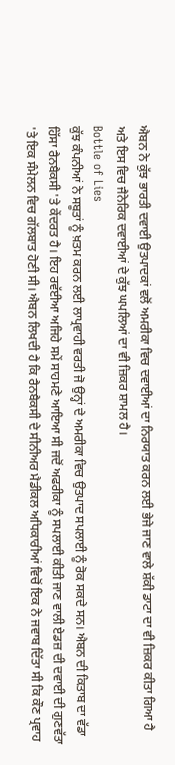ਐਬਨ ਨੇ ਕੁੱਝ ਭਾਰਤੀ ਦਵਾਈ ਉਤਪਾਦਕਾਂ ਵਲੋਂ ਅਮਰੀਕਾ ਵਿਚ ਦਵਾਈਆਂ ਦਾ ਨਿਰਯਾਤ ਕਰਨ ਲਈ ਭੇਜੇ ਜਾਣ ਵਾਲੇ ਸ਼ੱਕੀ ਡਾਟਾ ਦਾ ਵੀ ਜ਼ਿਕਰ ਕੀਤਾ ਗਿਆ ਹੈ ਅਤੇ ਇਸ ਵਿਚ ਜੈਨੇਰਿਕ ਦਵਾਈਆਂ ਦੇ ਕੁੱਝ ਘਪਲਿਆਂ ਦਾ ਵੀ ਜ਼ਿਕਰ ਸ਼ਾਮਲ ਹੈ।
Bottle of Lies
ਕੁੱਝ ਕੰਪਨੀਆਂ ਨੇ ਸਬੂਤਾਂ ਨੂੰ ਖ਼ਤਮ ਕਰਨ ਲਈ ਲਾਪ੍ਰਵਾਹੀ ਵਰਤੀ ਜੋ ਉਨ੍ਹਾਂ ਦੇ ਅਮਰੀਕਾ ਵਿਚ ਉਤਪਾਦ ਸਪਲਾਈ ਨੂੰ ਰੋਕ ਸਕਦੇ ਸਨ। ਐਬਨ ਦੀ ਕਿਤਾਬ ਦਾ ਵੱਡਾ ਹਿੱਸਾ ਰੈਨਬੈਕਸੀ 'ਤੇ ਕੇਂਦਰਤ ਹੈ। ਇਹ ਰਵੱਈਆ ਅਜਿਹੇ ਸਮੇਂ ਸਾਹਮਣੇ ਆਇਆ ਸੀ ਜਦੋਂ ਅਫਰੀਕਾ ਨੂੰ ਸਪਲਾਈ ਕੀਤੀ ਜਾਣ ਵਾਲੀ ਏਡਜ਼ ਦੀ ਦਵਾਈ ਦੀ ਗੁਣਵੱਤਾ 'ਤੇ ਇਕ ਸੰਮੇਲਨ ਵਿਚ ਗੱਲਬਾਤ ਹੋਣੀ ਸੀ। ਐਬਨ ਲਿਖਦੀ ਹੈ ਕਿ ਰੈਨਬੈਕਸੀ ਦੇ ਸੀਨੀਅਰ ਮੈਡੀਕਲ ਅਧਿਕਾਰੀਆਂ ਵਿਚੋਂ ਇਕ ਨੇ ਜਵਾਬ ਦਿੱਤਾ ਸੀ ਕਿ ਕੌਣ ਪ੍ਰਵਾਹ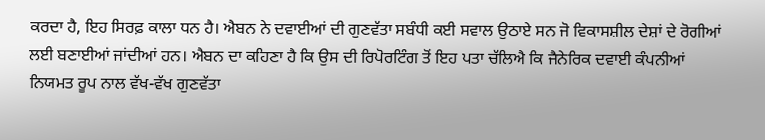ਕਰਦਾ ਹੈ, ਇਹ ਸਿਰਫ਼ ਕਾਲਾ ਧਨ ਹੈ। ਐਬਨ ਨੇ ਦਵਾਈਆਂ ਦੀ ਗੁਣਵੱਤਾ ਸਬੰਧੀ ਕਈ ਸਵਾਲ ਉਠਾਏ ਸਨ ਜੋ ਵਿਕਾਸਸ਼ੀਲ ਦੇਸ਼ਾਂ ਦੇ ਰੋਗੀਆਂ ਲਈ ਬਣਾਈਆਂ ਜਾਂਦੀਆਂ ਹਨ। ਐਬਨ ਦਾ ਕਹਿਣਾ ਹੈ ਕਿ ਉਸ ਦੀ ਰਿਪੋਰਟਿੰਗ ਤੋਂ ਇਹ ਪਤਾ ਚੱਲਿਐ ਕਿ ਜੈਨੇਰਿਕ ਦਵਾਈ ਕੰਪਨੀਆਂ ਨਿਯਮਤ ਰੂਪ ਨਾਲ ਵੱਖ-ਵੱਖ ਗੁਣਵੱਤਾ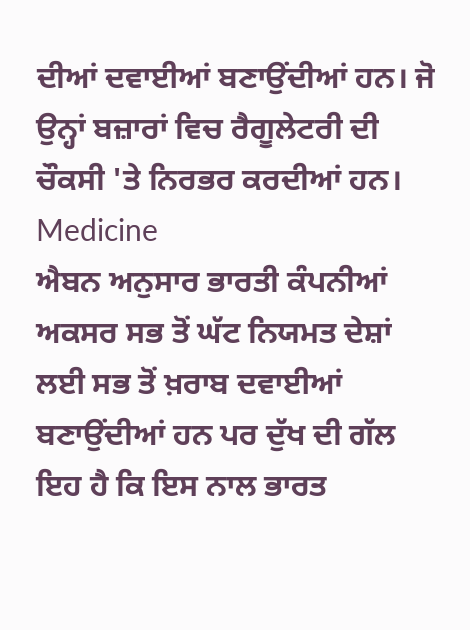ਦੀਆਂ ਦਵਾਈਆਂ ਬਣਾਉਂਦੀਆਂ ਹਨ। ਜੋ ਉਨ੍ਹਾਂ ਬਜ਼ਾਰਾਂ ਵਿਚ ਰੈਗੂਲੇਟਰੀ ਦੀ ਚੌਕਸੀ 'ਤੇ ਨਿਰਭਰ ਕਰਦੀਆਂ ਹਨ।
Medicine
ਐਬਨ ਅਨੁਸਾਰ ਭਾਰਤੀ ਕੰਪਨੀਆਂ ਅਕਸਰ ਸਭ ਤੋਂ ਘੱਟ ਨਿਯਮਤ ਦੇਸ਼ਾਂ ਲਈ ਸਭ ਤੋਂ ਖ਼ਰਾਬ ਦਵਾਈਆਂ ਬਣਾਉਂਦੀਆਂ ਹਨ ਪਰ ਦੁੱਖ ਦੀ ਗੱਲ ਇਹ ਹੈ ਕਿ ਇਸ ਨਾਲ ਭਾਰਤ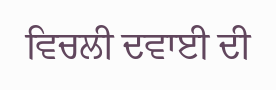ਵਿਚਲੀ ਦਵਾਈ ਦੀ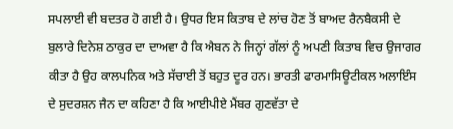ਸਪਲਾਈ ਵੀ ਬਦਤਰ ਹੋ ਗਈ ਹੈ। ਉਧਰ ਇਸ ਕਿਤਾਬ ਦੇ ਲਾਂਚ ਹੋਣ ਤੋਂ ਬਾਅਦ ਰੈਨਬੈਕਸੀ ਦੇ ਬੁਲਾਰੇ ਦਿਨੇਸ਼ ਠਾਕੁਰ ਦਾ ਦਾਅਵਾ ਹੈ ਕਿ ਐਬਨ ਨੇ ਜਿਨ੍ਹਾਂ ਗੱਲਾਂ ਨੂੰ ਅਪਣੀ ਕਿਤਾਬ ਵਿਚ ਉਜਾਗਰ ਕੀਤਾ ਹੈ ਉਹ ਕਾਲਪਨਿਕ ਅਤੇ ਸੱਚਾਈ ਤੋਂ ਬਹੁਤ ਦੂਰ ਹਨ। ਭਾਰਤੀ ਫਾਰਮਾਸਿਊਟੀਕਲ ਅਲਾਇੰਸ ਦੇ ਸੁਦਰਸ਼ਨ ਜੈਨ ਦਾ ਕਹਿਣਾ ਹੈ ਕਿ ਆਈਪੀਏ ਮੈਂਬਰ ਗੁਣਵੱਤਾ ਦੇ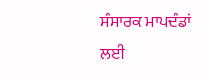ਸੰਸਾਰਕ ਮਾਪਦੰਡਾਂ ਲਈ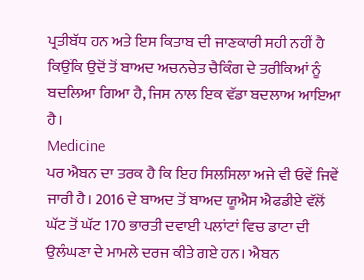ਪ੍ਰਤੀਬੱਧ ਹਨ ਅਤੇ ਇਸ ਕਿਤਾਬ ਦੀ ਜਾਣਕਾਰੀ ਸਹੀ ਨਹੀਂ ਹੈ ਕਿਉਂਕਿ ਉਦੋਂ ਤੋਂ ਬਾਅਦ ਅਚਨਚੇਤ ਚੈਕਿੰਗ ਦੇ ਤਰੀਕਿਆਂ ਨੂੰ ਬਦਲਿਆ ਗਿਆ ਹੈ, ਜਿਸ ਨਾਲ ਇਕ ਵੱਡਾ ਬਦਲਾਅ ਆਇਆ ਹੈ।
Medicine
ਪਰ ਐਬਨ ਦਾ ਤਰਕ ਹੈ ਕਿ ਇਹ ਸਿਲਸਿਲਾ ਅਜੇ ਵੀ ਓਵੇਂ ਜਿਵੇਂ ਜਾਰੀ ਹੈ। 2016 ਦੇ ਬਾਅਦ ਤੋਂ ਬਾਅਦ ਯੂਐਸ ਐਫਡੀਏ ਵੱਲੋਂ ਘੱਟ ਤੋਂ ਘੱਟ 170 ਭਾਰਤੀ ਦਵਾਈ ਪਲਾਂਟਾਂ ਵਿਚ ਡਾਟਾ ਦੀ ਉਲੰਘਣਾ ਦੇ ਮਾਮਲੇ ਦਰਜ ਕੀਤੇ ਗਏ ਹਨ। ਐਬਨ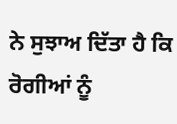ਨੇ ਸੁਝਾਅ ਦਿੱਤਾ ਹੈ ਕਿ ਰੋਗੀਆਂ ਨੂੰ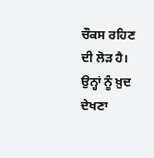ਚੌਕਸ ਰਹਿਣ ਦੀ ਲੋੜ ਹੈ। ਉਨ੍ਹਾਂ ਨੂੰ ਖ਼ੁਦ ਦੇਖਣਾ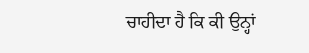ਚਾਹੀਦਾ ਹੈ ਕਿ ਕੀ ਉਨ੍ਹਾਂ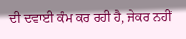ਦੀ ਦਵਾਈ ਕੰਮ ਕਰ ਰਹੀ ਹੈ, ਜੇਕਰ ਨਹੀਂ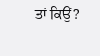ਤਾਂ ਕਿਉਂ?